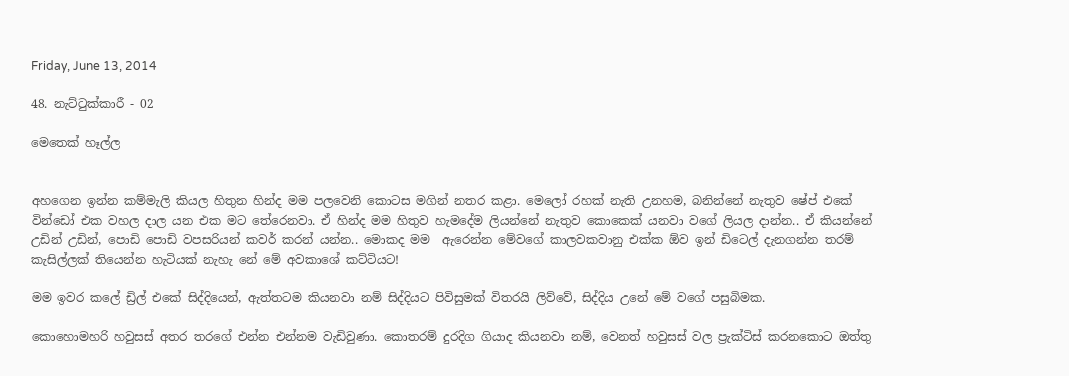Friday, June 13, 2014

48. නැට්ටුක්කාරී - 02

මෙතෙක් හෑල්ල


අහගෙන ඉන්න කම්මැලි කියල හිතුන හින්ද මම පලවෙනි කොටස මගින් නතර කළා. මෙලෝ රහක් නැති උනහම, බනින්නේ නැතුව ෂේප් එකේ වින්ඩෝ එක වහල දාල යන එක මට තේරෙනවා. ඒ හින්ද මම හිතුව හැමදේම ලියන්නේ නැතුව කොකෙක් යනවා වගේ ලියල දාන්න.. ඒ කියන්නේ උඩින් උඩින්, පොඩි පොඩි වපසරියන් කවර් කරන් යන්න.. මොකද මම  ඇරෙන්න මේවගේ කාලවකවානු එක්ක ඕව ඉන් ඩිටෙල් දැනගන්න තරම් කැසිල්ලක් තියෙන්න හැටියක් නැහැ නේ මේ අවකාශේ කට්ටියට!

මම ඉවර කලේ ඩ්‍රිල් එකේ සිද්දියෙන්, ඇත්තටම කියනවා නම් සිද්දියට පිවිසුමක් විතරයි ලිව්වේ, සිද්දිය උනේ මේ වගේ පසුබිමක.

කොහොමහරි හවුසස් අතර තරගේ එන්න එන්නම වැඩිවුණා. කොතරම් දුරදිග ගියාද කියනවා නම්, වෙනත් හවුසස් වල ප්‍රැක්ටිස් කරනකොට ඔත්තු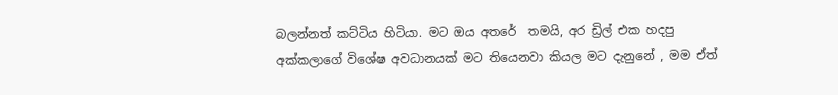බලන්නත් කට්ටිය හිටියා. මට ඔය අතරේ  තමයි, අර ඩ්‍රිල් එක හදපු අක්කලාගේ විශේෂ අවධානයක් මට තියෙනවා කියල මට දැනුනේ , මම ඒත්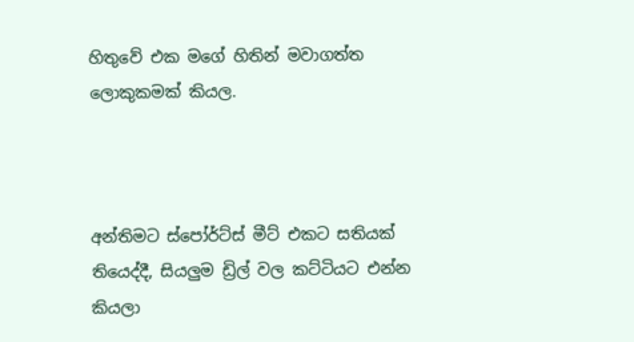හිතුවේ එක මගේ හිතින් මවාගත්ත ලොකුකමක් කියල.



අන්තිමට ස්පෝර්ට්ස් මීට් එකට සතියක් තියෙද්දී, සියලුම ඩ්‍රිල් වල කට්ටියට එන්න කියලා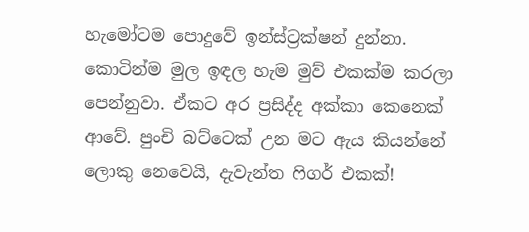හැමෝටම පොදුවේ ඉන්ස්ට්‍රක්ෂන් දුන්නා. කොටින්ම මුල ඉඳල හැම මුව් එකක්ම කරලා පෙන්නුවා. ඒකට අර ප්‍රසිද්ද අක්කා කෙනෙක් ආවේ. පුංචි බට්ටෙක් උන මට ඇය කියන්නේ ලොකු නෙවෙයි, දැවැන්ත ෆිගර් එකක්!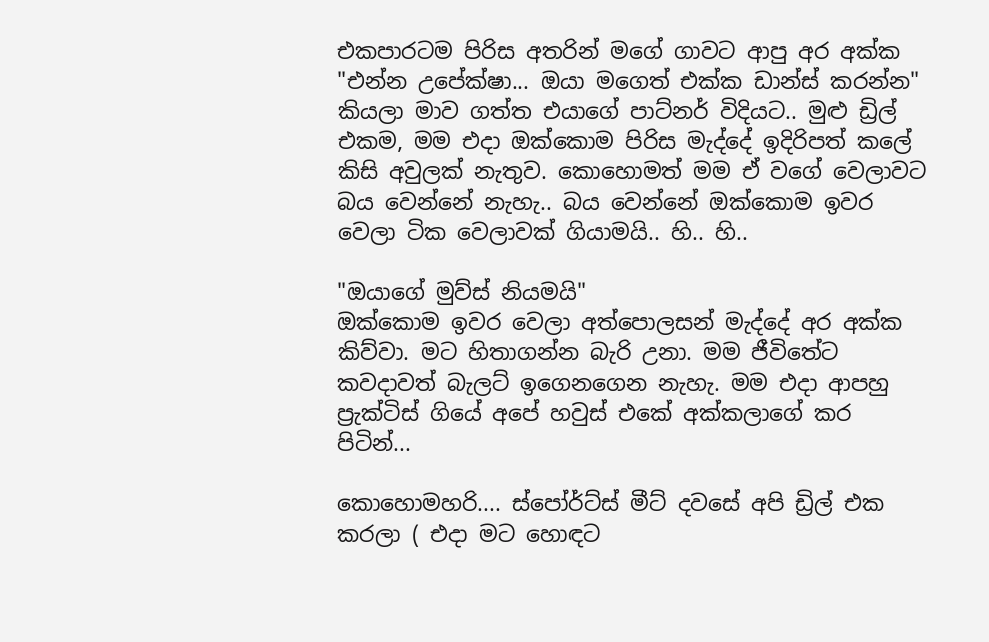එකපාරටම පිරිස අතරින් මගේ ගාවට ආපු අර අක්ක
"එන්න උපේක්ෂා... ඔයා මගෙත් එක්ක ඩාන්ස් කරන්න" කියලා මාව ගත්ත එයාගේ පාට්නර් විදියට.. මුළු ඩ්‍රිල් එකම, මම එදා ඔක්කොම පිරිස මැද්දේ ඉදිරිපත් කලේ කිසි අවුලක් නැතුව. කොහොමත් මම ඒ වගේ වෙලාවට බය වෙන්නේ නැහැ.. බය වෙන්නේ ඔක්කොම ඉවර වෙලා ටික වෙලාවක් ගියාමයි.. හි.. හි..

"ඔයාගේ මුව්ස් නියමයි"
ඔක්කොම ඉවර වෙලා අත්පොලසන් මැද්දේ අර අක්ක කිව්වා. මට හිතාගන්න බැරි උනා. මම ජීවිතේට කවදාවත් බැලට් ඉගෙනගෙන නැහැ. මම එදා ආපහු ප්‍රැක්ටිස් ගියේ අපේ හවුස් එකේ අක්කලාගේ කර පිටින්...

කොහොමහරි.... ස්පෝර්ට්ස් මීට් දවසේ අපි ඩ්‍රිල් එක කරලා ( එදා මට හොඳට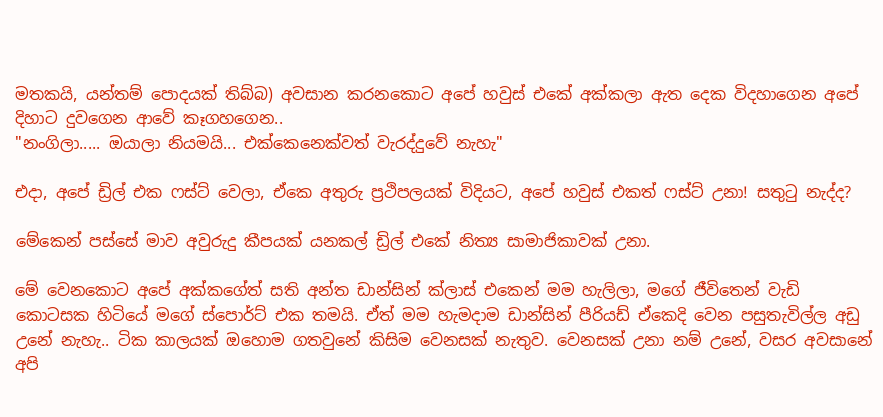මතකයි, යන්තම් පොදයක් තිබ්බ) අවසාන කරනකොට අපේ හවුස් එකේ අක්කලා ඇත දෙක විදහාගෙන අපේ දිහාට දුවගෙන ආවේ කෑගහගෙන..
"නංගිලා..... ඔයාලා නියමයි... එක්කෙනෙක්වත් වැරද්දුවේ නැහැ"

එදා, අපේ ඩ්‍රිල් එක ෆස්ට් වෙලා, ඒකෙ අතුරු ප්‍රථිපලයක් විදියට, අපේ හවුස් එකත් ෆස්ට් උනා! සතුටු නැද්ද?

මේකෙන් පස්සේ මාව අවුරුදු කීපයක් යනකල් ඩ්‍රිල් එකේ නිත්‍ය සාමාජිකාවක් උනා.

මේ වෙනකොට අපේ අක්කගේත් සති අන්ත ඩාන්සින් ක්ලාස් එකෙන් මම හැලිලා, මගේ ජීවිතෙන් වැඩි කොටසක හිටියේ මගේ ස්පොර්ට් එක තමයි. ඒත් මම හැමදාම ඩාන්සින් පීරියඩ් ඒකෙදි වෙන පසුතැවිල්ල අඩු උනේ නැහැ.. ටික කාලයක් ඔහොම ගතවුනේ කිසිම වෙනසක් නැතුව. වෙනසක් උනා නම් උනේ, වසර අවසානේ අපි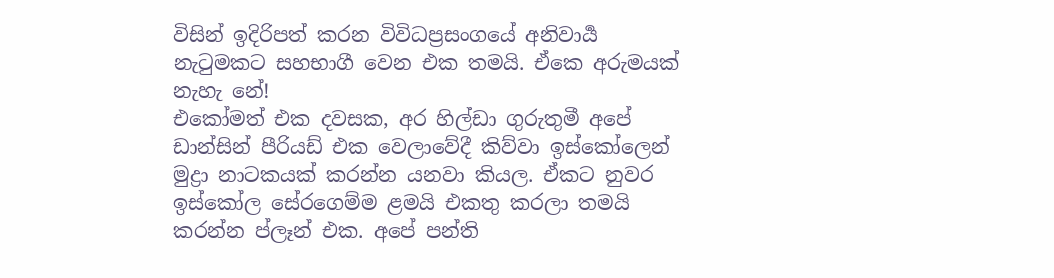විසින් ඉදිරිපත් කරන විවිධප්‍රසංගයේ අනිවාර්‍ය නැටුමකට සහභාගී වෙන එක තමයි. ඒකෙ අරුමයක් නැහැ නේ!
එකෝමත් එක දවසක, අර හිල්ඩා ගුරුතුමී අපේ ඩාන්සින් පීරියඩ් එක වෙලාවේදී කිව්වා ඉස්කෝලෙන් මුද්‍රා නාටකයක් කරන්න යනවා කියල. ඒකට නුවර ඉස්කෝල සේරගෙම්ම ළමයි එකතු කරලා තමයි කරන්න ප්ලෑන් එක. අපේ පන්ති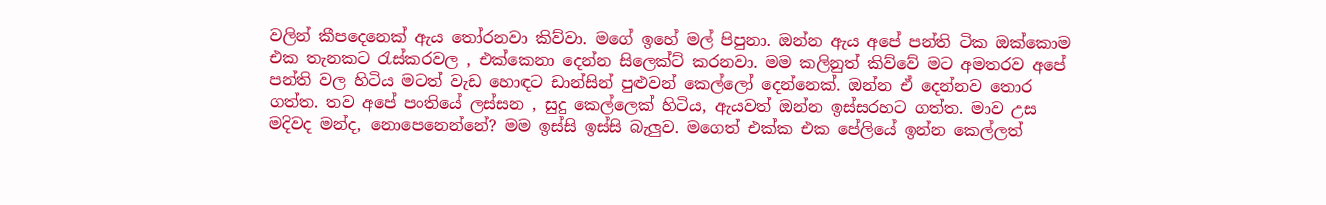වලින් කීපදෙනෙක් ඇය තෝරනවා කිව්වා. මගේ ඉහේ මල් පිපුනා. ඔන්න ඇය අපේ පන්ති ටික ඔක්කොම එක තැනකට රැස්කරවල , එක්කෙනා දෙන්න සිලෙක්ට් කරනවා. මම කලිනුත් කිව්වේ මට අමතරව අපේ පන්ති වල හිටිය මටත් වැඩ හොඳට ඩාන්සින් පුළුවන් කෙල්ලෝ දෙන්නෙක්. ඔන්න ඒ දෙන්නව තොර ගත්ත. තව අපේ පංතියේ ලස්සන , සුදු කෙල්ලෙක් හිටිය, ඇයවත් ඔන්න ඉස්සරහට ගත්ත. මාව උස මදිවද මන්ද, නොපෙනෙන්නේ? මම ඉස්සි ඉස්සි බැලුව. මගෙත් එක්ක එක පේලියේ ඉන්න කෙල්ලත්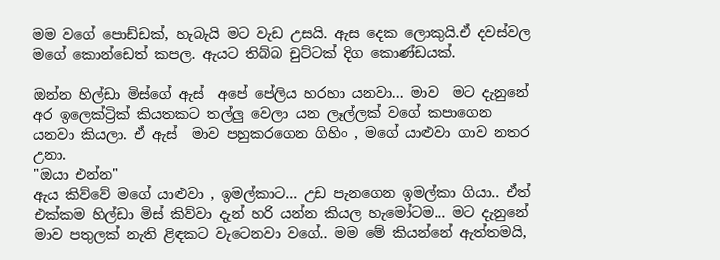මම වගේ පොඩ්ඩක්, හැබැයි මට වැඩ උසයි. ඇස දෙක ලොකුයි.ඒ දවස්වල මගේ කොන්ඩෙත් කපල. ඇයට තිබ්බ චුට්ටක් දිග කොණ්ඩයක්.

ඔන්න හිල්ඩා මිස්ගේ ඇස්  අපේ පේලිය හරහා යනවා... මාව  මට දැනුනේ අර ඉලෙක්ට්‍රික් කියතකට තල්ලු වෙලා යන ලෑල්ලක් වගේ කපාගෙන යනවා කියලා. ඒ ඇස්  මාව පහුකරගෙන ගිහිං , මගේ යාළුවා ගාව නතර උනා.
"ඔයා එන්න"
ඇය කිව්වේ මගේ යාළුවා , ඉමල්කාට... උඩ පැනගෙන ඉමල්කා ගියා.. ඒත් එක්කම හිල්ඩා මිස් කිව්වා දැන් හරි යන්න කියල හැමෝටම... මට දැනුනේ මාව පතුලක් නැති ළිඳකට වැටෙනවා වගේ.. මම මේ කියන්නේ ඇත්තමයි,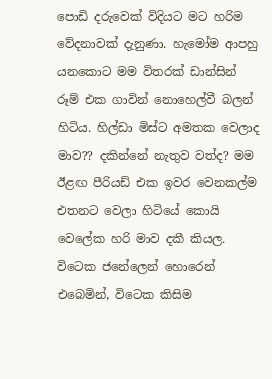පොඩි දරුවෙක් විදියට මට හරිම වේදනාවක් දැනුණා. හැමෝම ආපහු යනකොට මම විතරක් ඩාන්සින් රූම් එක ගාවින් නොහෙල්වී බලන් හිටිය. හිල්ඩා මිස්ට අමතක වෙලාද මාව?? දකින්නේ නැතුව වත්ද? මම ඊළඟ පීරියඩ් එක ඉවර වෙනකල්ම එතනට වෙලා හිටියේ කොයි වෙලේක හරි මාව දකී කියල.
විටෙක ජනේලෙන් හොරෙන් එබෙමින්, විටෙක කිසිම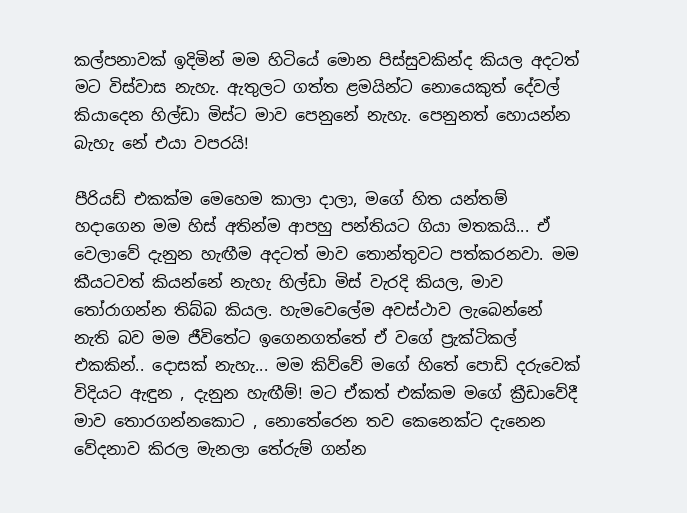කල්පනාවක් ඉදිමින් මම හිටියේ මොන පිස්සුවකින්ද කියල අදටත් මට විස්වාස නැහැ. ඇතුලට ගත්ත ළමයින්ට නොයෙකුත් දේවල් කියාදෙන හිල්ඩා මිස්ට මාව පෙනුනේ නැහැ. පෙනුනත් හොයන්න බැහැ නේ එයා වපරයි!

පීරියඩ් එකක්ම මෙහෙම කාලා දාලා, මගේ හිත යන්තම් හදාගෙන මම හිස් අතින්ම ආපහු පන්තියට ගියා මතකයි... ඒ වෙලාවේ දැනුන හැඟීම අදටත් මාව තොන්තුවට පත්කරනවා. මම කීයටවත් කියන්නේ නැහැ හිල්ඩා මිස් වැරදි කියල, මාව තෝරාගන්න තිබ්බ කියල. හැමවෙලේම අවස්ථාව ලැබෙන්නේ නැති බව මම ජීවිතේට ඉගෙනගත්තේ ඒ වගේ ප්‍රැක්ටිකල් එකකින්.. දොසක් නැහැ... මම කිව්වේ මගේ හිතේ පොඩි දරුවෙක් විදියට ඇඳුන , දැනුන හැඟීම්! මට ඒකත් එක්කම මගේ ක්‍රීඩාවේදී මාව තොරගන්නකොට , නොතේරෙන තව කෙනෙක්ට දැනෙන වේදනාව කිරල මැනලා තේරුම් ගන්න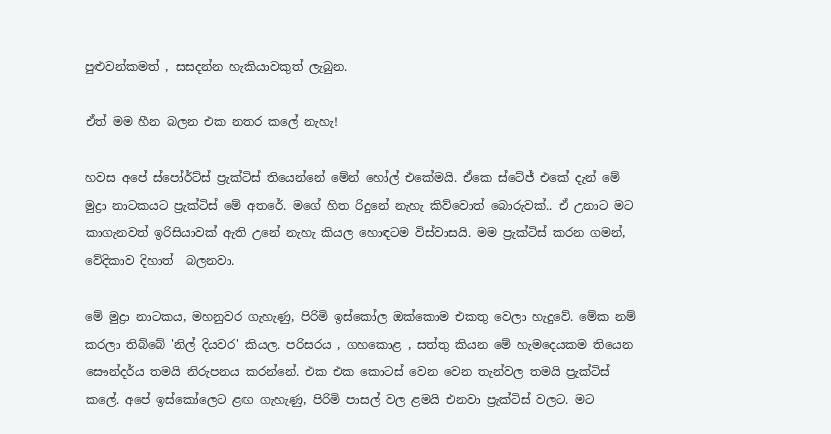පුළුවන්කමත් , සසදන්න හැකියාවකුත් ලැබුන.

ඒත් මම හීන බලන එක නතර කලේ නැහැ!

හවස අපේ ස්පෝර්ට්ස් ප්‍රැක්ටිස් තියෙන්නේ මේන් හෝල් එකේමයි. ඒකෙ ස්ටේජ් එකේ දැන් මේ මුද්‍රා නාටකයට ප්‍රැක්ටිස් මේ අතරේ. මගේ හිත රිදුනේ නැහැ කිව්වොත් බොරුවක්.. ඒ උනාට මට කාගැනවත් ඉරිසියාවක් ඇති උනේ නැහැ කියල හොඳටම විස්වාසයි. මම ප්‍රැක්ටිස් කරන ගමන්, වේදිකාව දිහාත්  බලනවා.

මේ මුද්‍රා නාටකය, මහනුවර ගැහැණු, පිරිමි ඉස්කෝල ඔක්කොම එකතු වෙලා හැදුවේ. මේක නම් කරලා තිබ්බේ 'නිල් දියවර' කියල. පරිසරය , ගහකොළ , සත්තු කියන මේ හැමදෙයකම තියෙන සෞන්දර්ය තමයි නිරුපනය කරන්නේ. එක එක කොටස් වෙන වෙන තැන්වල තමයි ප්‍රැක්ටිස් කලේ. අපේ ඉස්කෝලෙට ළඟ ගැහැණු, පිරිමි පාසල් වල ළමයි එනවා ප්‍රැක්ටිස් වලට. මට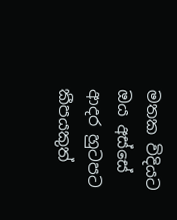මතක විදියට ඔය අස්සේ ආදර හුටපට කීපයකුත්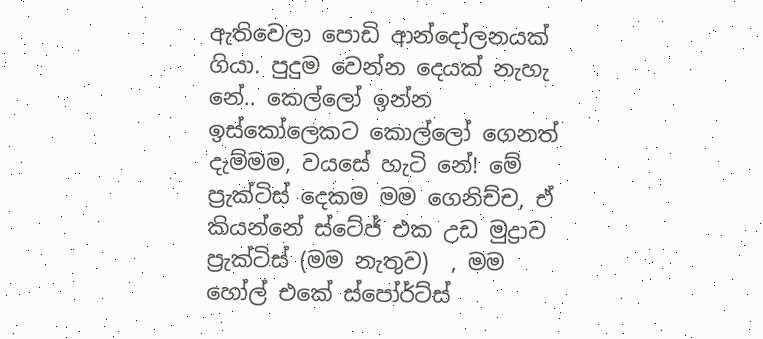ඇතිවෙලා පොඩි ආන්දෝලනයක් ගියා. පුදුම වෙන්න දෙයක් නැහැ නේ.. කෙල්ලෝ ඉන්න ඉස්කෝලෙකට කොල්ලෝ ගෙනත් දැම්මම, වයසේ හැටි නේ! මේ ප්‍රැක්ටිස් දෙකම මම ගෙනිච්ච, ඒ කියන්නේ ස්ටේජ් එක උඩ මුද්‍රාව ප්‍රැක්ටිස් (මම නැතුව)  , මම හෝල් එකේ ස්පෝර්ට්ස්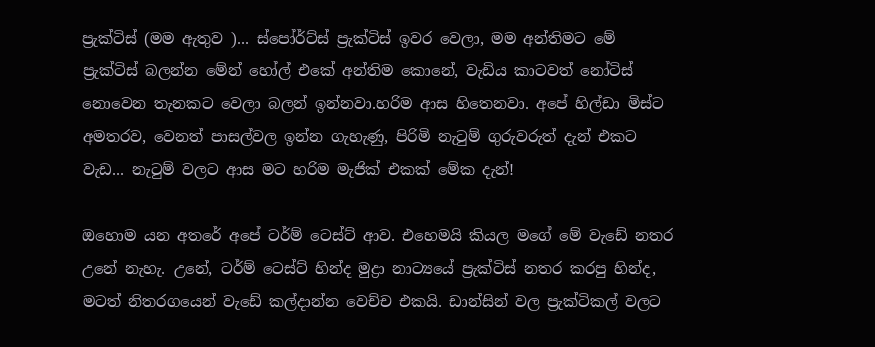ප්‍රැක්ටිස් (මම ඇතුව )... ස්පෝර්ට්ස් ප්‍රැක්ටිස් ඉවර වෙලා, මම අන්තිමට මේ ප්‍රැක්ටිස් බලන්න මේන් හෝල් එකේ අන්තිම කොනේ, වැඩිය කාටවත් නෝටිස් නොවෙන තැනකට වෙලා බලන් ඉන්නවා.හරිම ආස හිතෙනවා. අපේ හිල්ඩා මිස්ට අමතරව, වෙනත් පාසල්වල ඉන්න ගැහැණු, පිරිමි නැටුම් ගුරුවරුත් දැන් එකට වැඩ... නැටුම් වලට ආස මට හරිම මැජික් එකක් මේක දැන්!

ඔහොම යන අතරේ අපේ ටර්ම් ටෙස්ට් ආව. එහෙමයි කියල මගේ මේ වැඩේ නතර උනේ නැහැ. උනේ, ටර්ම් ටෙස්ට් හින්ද මුද්‍රා නාට්‍යයේ ප්‍රැක්ටිස් නතර කරපු හින්ද, මටත් නිතරගයෙන් වැඩේ කල්දාන්න වෙච්ච එකයි. ඩාන්සින් වල ප්‍රැක්ටිකල් වලට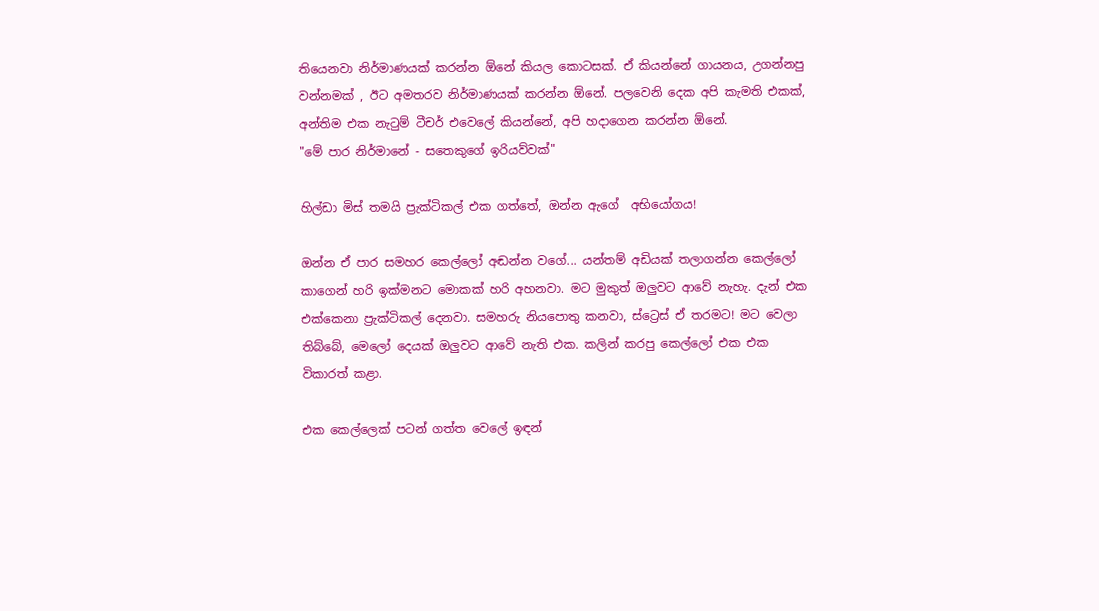තියෙනවා නිර්මාණයක් කරන්න ඕනේ කියල කොටසක්. ඒ කියන්නේ ගායනය, උගන්නපු වන්නමක් , ඊට අමතරව නිර්මාණයක් කරන්න ඕනේ. පලවෙනි දෙක අපි කැමති එකක්, අන්තිම එක නැටුම් ටීචර් එවෙලේ කියන්නේ, අපි හදාගෙන කරන්න ඕනේ.
"මේ පාර නිර්මානේ - සතෙකුගේ ඉරියව්වක්"

හිල්ඩා මිස් තමයි ප්‍රැක්ටිකල් එක ගත්තේ, ඔන්න ඇගේ  අභියෝගය!

ඔන්න ඒ පාර සමහර කෙල්ලෝ අඬන්න වගේ... යන්තම් අඩියක් තලාගන්න කෙල්ලෝ කාගෙන් හරි ඉක්මනට මොකක් හරි අහනවා. මට මුකුත් ඔලුවට ආවේ නැහැ. දැන් එක එක්කෙනා ප්‍රැක්ටිකල් දෙනවා. සමහරු නියපොතු කනවා, ස්ට්‍රෙස් ඒ තරමට! මට වෙලා තිබ්බේ, මෙලෝ දෙයක් ඔලුවට ආවේ නැති එක. කලින් කරපු කෙල්ලෝ එක එක විකාරත් කළා.

එක කෙල්ලෙක් පටන් ගත්ත වෙලේ ඉඳන්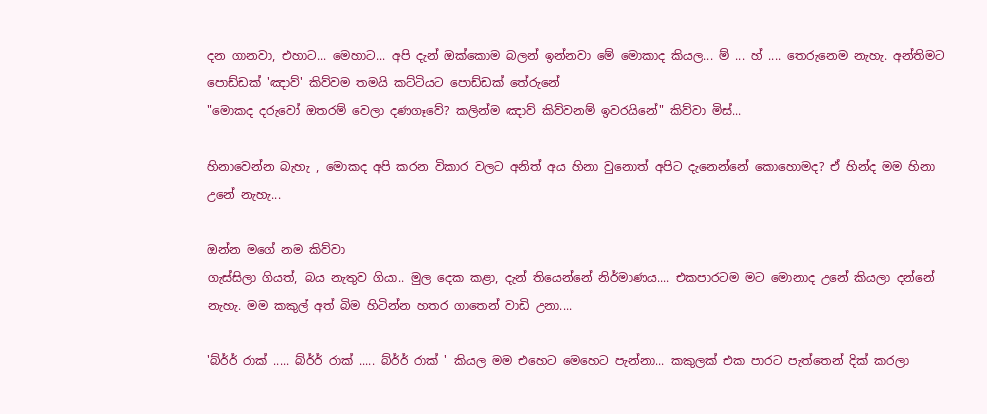දන ගානවා, එහාට... මෙහාට... අපි දැන් ඔක්කොම බලන් ඉන්නවා මේ මොකාද කියල... ම් ... හ් .... තෙරුනෙම නැහැ. අන්තිමට පොඩ්ඩක් 'ඤාව්' කිව්වම තමයි කට්ටියට පොඩ්ඩක් තේරුනේ
"මොකද දරුවෝ ඔතරම් වෙලා දණගෑවේ? කලින්ම ඤාව් කිව්වනම් ඉවරයිනේ" කිව්වා මිස්...

හිනාවෙන්න බැහැ , මොකද අපි කරන විකාර වලට අනිත් අය හිනා වුනොත් අපිට දැනෙන්නේ කොහොමද? ඒ හින්ද මම හිනා උනේ නැහැ...

ඔන්න මගේ නම කිව්වා
ගැස්සිලා ගියත්, බය නැතුව ගියා.. මුල දෙක කළා, දැන් තියෙන්නේ නිර්මාණය.... එකපාරටම මට මොනාද උනේ කියලා දන්නේ නැහැ. මම කකුල් අත් බිම හිටින්න හතර ගාතෙන් වාඩි උනා....

'බ්ර්ර් රාක් ..... බ්ර්ර් රාක් ..... බ්ර්ර් රාක් ' කියල මම එහෙට මෙහෙට පැන්නා... කකුලක් එක පාරට පැත්තෙන් දික් කරලා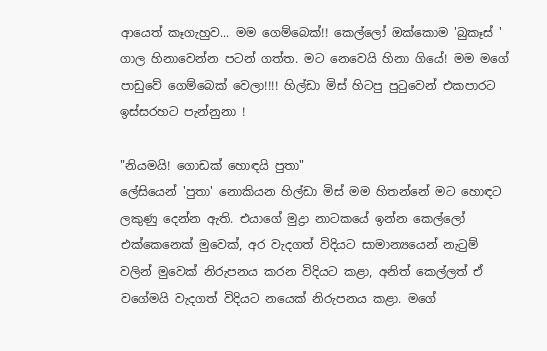ආයෙත් කෑගැහුව... මම ගෙම්බෙක්!! කෙල්ලෝ ඔක්කොම 'බුකෑස් ' ගාල හිනාවෙන්න පටන් ගත්ත. මට නෙවෙයි හිනා ගියේ! මම මගේ පාඩුවේ ගෙම්බෙක් වෙලා!!!! හිල්ඩා මිස් හිටපු පුටුවෙන් එකපාරට ඉස්සරහට පැන්නුනා !

"නියමයි! ගොඩක් හොඳයි පුතා"
ලේසියෙන් 'පුතා' නොකියන හිල්ඩා මිස් මම හිතන්නේ මට හොඳට ලකුණු දෙන්න ඇති. එයාගේ මුද්‍රා නාටකයේ ඉන්න කෙල්ලෝ එක්කෙනෙක් මුවෙක්, අර වැදගත් විදියට සාමාන්‍යයෙන් නැටුම් වලින් මුවෙක් නිරුපනය කරන විදියට කළා, අනිත් කෙල්ලත් ඒ වගේමයි වැදගත් විදියට නයෙක් නිරුපනය කළා. මගේ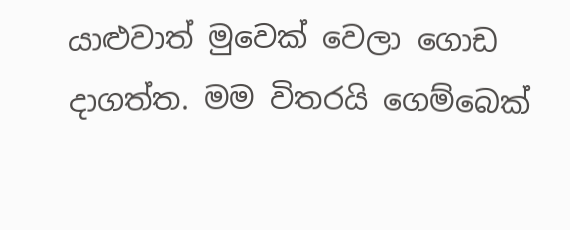යාළුවාත් මුවෙක් වෙලා ගොඩ දාගත්ත. මම විතරයි ගෙම්බෙක්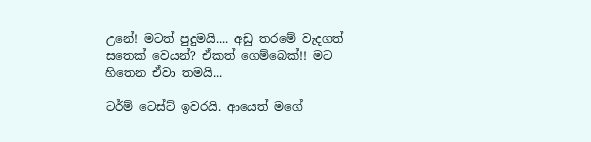උනේ! මටත් පුදුමයි.... අඩු තරමේ වැදගත් සතෙක් වෙයන්? ඒකත් ගෙම්බෙක්!! මට හිතෙන ඒවා තමයි...

ටර්ම් ටෙස්ට් ඉවරයි. ආයෙත් මගේ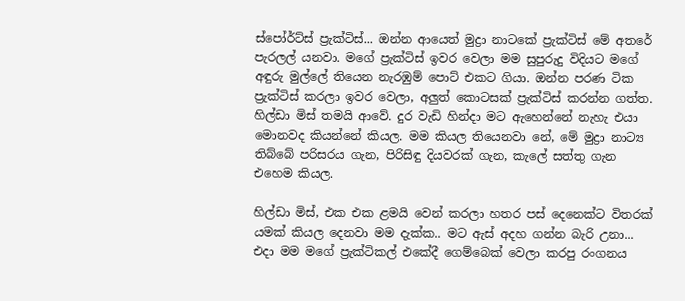ස්පෝර්ට්ස් ප්‍රැක්ටිස්... ඔන්න ආයෙත් මුද්‍රා නාටකේ ප්‍රැක්ටිස් මේ අතරේ පැරලල් යනවා. මගේ ප්‍රැක්ටිස් ඉවර වෙලා මම සුපුරුදු විදියට මගේ අඳුරු මුල්ලේ තියෙන නැරඹුම් පොට් එකට ගියා. ඔන්න පරණ ටික ප්‍රැක්ටිස් කරලා ඉවර වෙලා, අලුත් කොටසක් ප්‍රැක්ටිස් කරන්න ගත්ත. හිල්ඩා මිස් තමයි ආවේ. දුර වැඩි හින්දා මට ඇහෙන්නේ නැහැ එයා මොනවද කියන්නේ කියල. මම කියල තියෙනවා නේ, මේ මුද්‍රා නාට්‍ය තිබ්බේ පරිසරය ගැන, පිරිසිඳු දියවරක් ගැන, කැලේ සත්තු ගැන එහෙම කියල.

හිල්ඩා මිස්, එක එක ළමයි වෙන් කරලා හතර පස් දෙනෙක්ට විතරක් යමක් කියල දෙනවා මම දැක්ක.. මට ඇස් අදහ ගන්න බැරි උනා... එදා මම මගේ ප්‍රැක්ටිකල් එකේදී ගෙම්බෙක් වෙලා කරපු රංගනය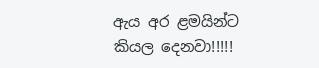ඇය අර ළමයින්ට කියල දෙනවා!!!!!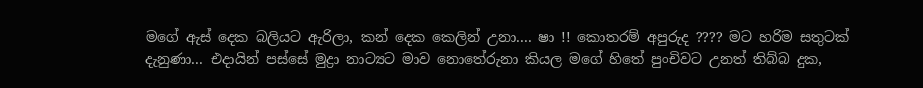මගේ ඇස් දෙක බලියට ඇරිලා, කන් දෙක කෙලින් උනා.... ෂා !! කොතරම් අපුරුද ???? මට හරිම සතුටක් දැනුණා... එදායින් පස්සේ මුද්‍රා නාට්‍යට මාව නොතේරුනා කියල මගේ හිතේ පුංචිවට උනත් තිබ්බ දුක,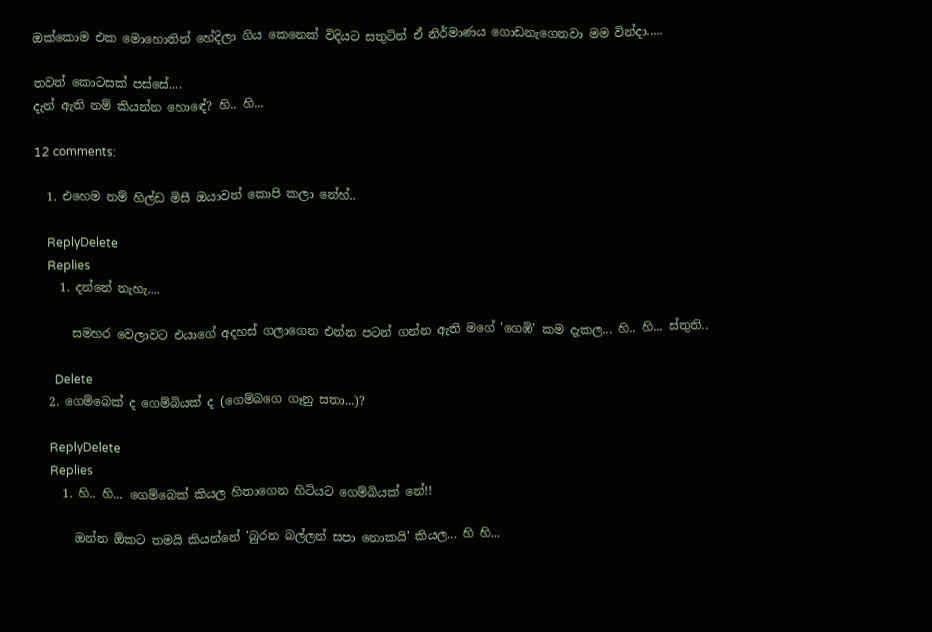ඔක්කොම එක මොහොතින් හේදිලා ගිය කෙනෙක් විදියට සතුටින් ඒ නිර්මාණය ගොඩනැගෙනවා මම වින්දා.....

තවත් කොටසක් පස්සේ....
දැන් ඇති නම් කියන්න හොඳේ? හි.. හි...

12 comments:

  1. එහෙම නම් හිල්ඩ මිසී ඔයාවත් කොපි කලා නේහ්..

    ReplyDelete
    Replies
    1. දන්නේ නැහැ....

      සමහර වෙලාවට එයාගේ අදහස් ගලාගෙන එන්න පටන් ගන්න ඇති මගේ 'ගෙඹි' කම දැකල... හි.. හි... ස්තුති..

      Delete
  2. ගෙම්බෙක් ද ගෙම්බියක් ද (ගෙම්බගෙ ගෑනු සතා...)?

    ReplyDelete
    Replies
    1. හි.. හි... ගෙම්බෙක් කියල හිතාගෙන හිටියට ගෙම්බියක් නේ!!

      ඔන්න ඕකට තමයි කියන්නේ 'බුරන බල්ලන් සපා නොකයි' කියල... හි හි...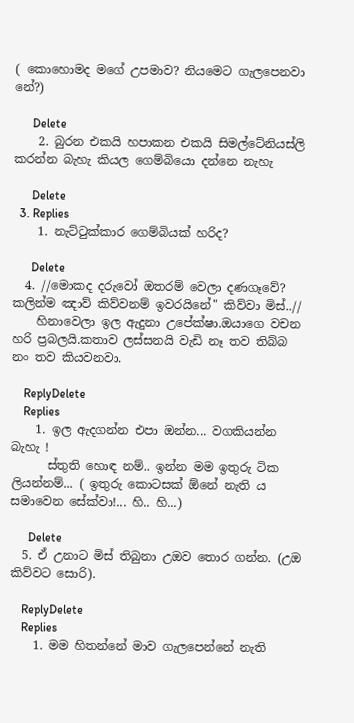( කොහොමද මගේ උපමාව? නියමෙට ගැලපෙනවා නේ?)

      Delete
    2. බුරන එකයි හපාකන එකයි සිමල්ටේනියස්ලි කරන්න බැහැ කියල ගෙම්බියො දන්නෙ නැහැ

      Delete
  3. Replies
    1. නැට්ටුක්කාර ගෙම්බියක් හරිද?

      Delete
  4. //මොකද දරුවෝ ඔතරම් වෙලා දණගෑවේ? කලින්ම ඤාව් කිව්වනම් ඉවරයිනේ" කිව්වා මිස්..//
    හිනාවෙලා ඉල ඇදුනා උපේක්ෂා.ඔයාගෙ වචන හරි ප්‍රබලයි.කතාව ලස්සනයි වැඩි නෑ තව තිබ්බ නං තව කියවනවා.

    ReplyDelete
    Replies
    1. ඉල ඇදගන්න එපා ඔන්න... වගකියන්න බැහැ !
      ස්තුති හොඳ නම්.. ඉන්න මම ඉතුරු ටික ලියන්නම්... ( ඉතුරු කොටසක් ඕනේ නැති ය සමාවෙන සේක්වා!... හි.. හි...)

      Delete
  5. ඒ උනාට මිස් තිබුනා උඔව තොර ගන්න. (උඔ කිව්වට සොරි).

    ReplyDelete
    Replies
    1. මම හිතන්නේ මාව ගැලපෙන්නේ නැති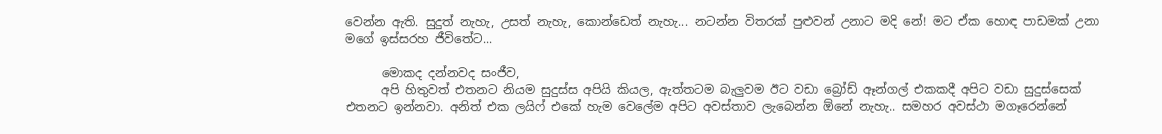වෙන්න ඇති. සුදුත් නැහැ, උසත් නැහැ, කොන්ඩෙත් නැහැ... නටන්න විතරක් පුළුවන් උනාට මදි නේ! මට ඒක හොඳ පාඩමක් උනා මගේ ඉස්සරහ ජීවිතේට...

      මොකද දන්නවද සංජීව,
      අපි හිතුවත් එතනට නියම සුදුස්ස අපියි කියල, ඇත්තටම බැලුවම ඊට වඩා බ්‍රෝඩ් ඈන්ගල් එකකදී අපිට වඩා සුදුස්සෙක් එතනට ඉන්නවා. අනිත් එක ලයිෆ් එකේ හැම වෙලේම අපිට අවස්තාව ලැබෙන්න ඕනේ නැහැ.. සමහර අවස්ථා මගෑරෙන්නේ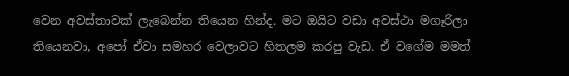වෙන අවස්තාවක් ලැබෙන්න තියෙන හින්ද. මට ඔයිට වඩා අවස්ථා මගෑරිලා තියෙනවා, අපෝ ඒවා සමහර වෙලාවට හිතලම කරපු වැඩ. ඒ වගේම මමත්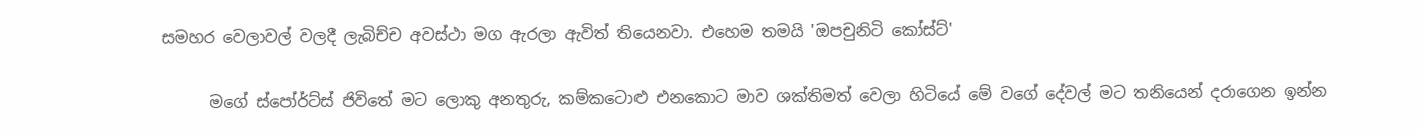සමහර වෙලාවල් වලදී ලැබිච්ච අවස්ථා මග ඇරලා ඇවිත් තියෙනවා. එහෙම තමයි 'ඔපචුනිටි කෝස්ට්'

      මගේ ස්පෝර්ට්ස් ජිවිතේ මට ලොකු අනතුරු, කම්කටොළු එනකොට මාව ශක්තිමත් වෙලා හිටියේ මේ වගේ දේවල් මට තනියෙන් දරාගෙන ඉන්න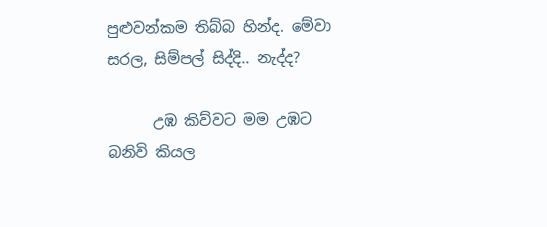පුළුවන්කම තිබ්බ හින්ද. මේවා සරල, සිම්පල් සිද්දි.. නැද්ද?

      උඹ කිව්වට මම උඹට බනිවි කියල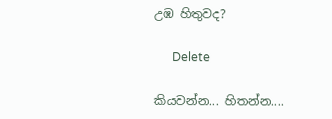උඹ හිතුවද?

      Delete

කියවන්න... හිතන්න....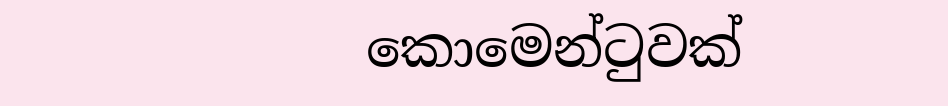කොමෙන්ටුවක්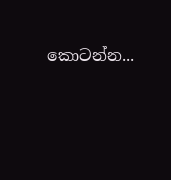කොටන්න...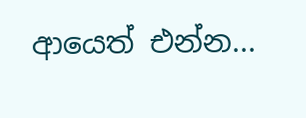ආයෙත් එන්න...